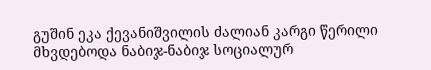გუშინ ეკა ქევანიშვილის ძალიან კარგი წერილი მხვდებოდა ნაბიჯ-ნაბიჯ სოციალურ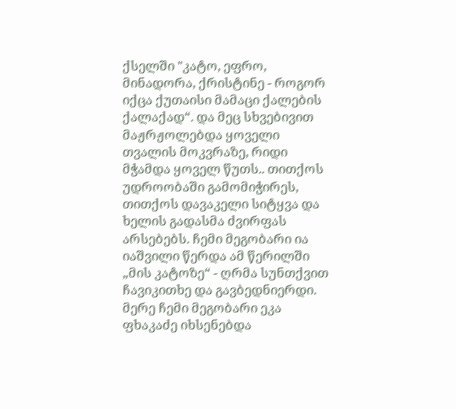ქსელში "კატო, ეფრო, მინადორა, ქრისტინე - როგორ იქცა ქუთაისი მამაცი ქალების ქალაქად“. და მეც სხვებივით მაჟრჟოლებდა ყოველი თვალის მოკვრაზე, რიდი მჭამდა ყოველ წუთს.. თითქოს უდროობაში გამომიჭირეს, თითქოს დავაკელი სიტყვა და ხელის გადასმა ძვირფას არსებებს. ჩემი მეგობარი ია იაშვილი წერდა ამ წერილში „მის კატოზე“ - ღრმა სუნთქვით ჩავიკითხე და გავბედნიერდი. მერე ჩემი მეგობარი ეკა ფხაკაძე იხსენებდა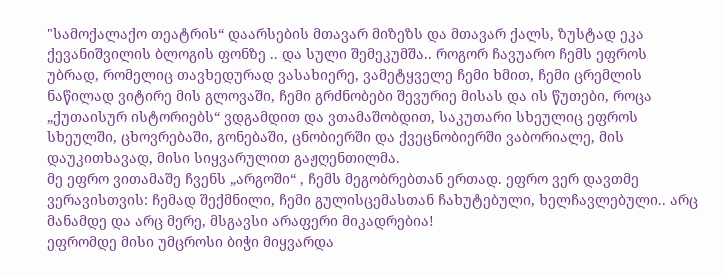"სამოქალაქო თეატრის“ დაარსების მთავარ მიზეზს და მთავარ ქალს, ზუსტად ეკა ქევანიშვილის ბლოგის ფონზე .. და სული შემეკუმშა.. როგორ ჩავუარო ჩემს ეფროს უბრად, რომელიც თავხედურად ვასახიერე, ვამეტყველე ჩემი ხმით, ჩემი ცრემლის ნაწილად ვიტირე მის გლოვაში, ჩემი გრძნობები შევურიე მისას და ის წუთები, როცა „ქუთაისურ ისტორიებს“ ვდგამდით და ვთამაშობდით, საკუთარი სხეულიც ეფროს სხეულში, ცხოვრებაში, გონებაში, ცნობიერში და ქვეცნობიერში ვაბორიალე, მის დაუკითხავად, მისი სიყვარულით გაჟღენთილმა.
მე ეფრო ვითამაშე ჩვენს „არგოში“ , ჩემს მეგობრებთან ერთად. ეფრო ვერ დავთმე ვერავისთვის: ჩემად შექმნილი, ჩემი გულისცემასთან ჩახუტებული, ხელჩავლებული.. არც მანამდე და არც მერე, მსგავსი არაფერი მიკადრებია!
ეფრომდე მისი უმცროსი ბიჭი მიყვარდა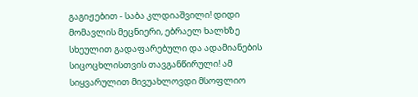გაგიჟებით - საბა კლდიაშვილი! დიდი მომავლის მეცნიერი, ებრაელ ხალხზე სხეულით გადაფარებული და ადამიანების სიცოცხლისთვის თავგანწირული! ამ სიყვარულით მივუახლოვდი მსოფლიო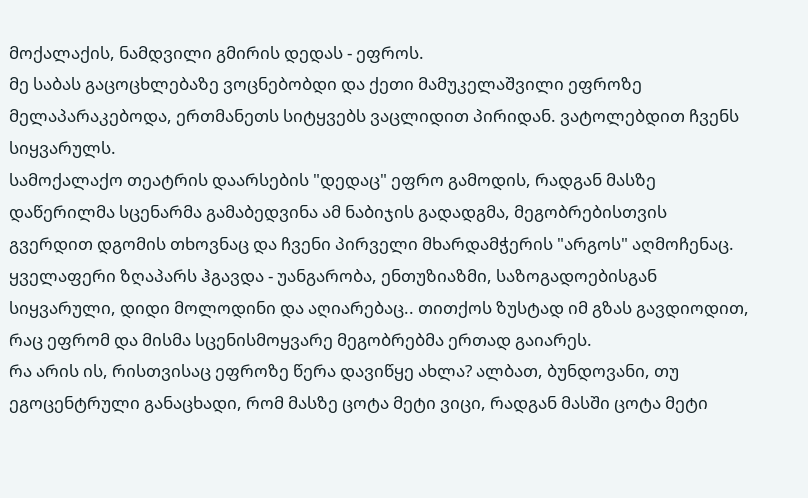მოქალაქის, ნამდვილი გმირის დედას - ეფროს.
მე საბას გაცოცხლებაზე ვოცნებობდი და ქეთი მამუკელაშვილი ეფროზე მელაპარაკებოდა, ერთმანეთს სიტყვებს ვაცლიდით პირიდან. ვატოლებდით ჩვენს სიყვარულს.
სამოქალაქო თეატრის დაარსების "დედაც" ეფრო გამოდის, რადგან მასზე დაწერილმა სცენარმა გამაბედვინა ამ ნაბიჯის გადადგმა, მეგობრებისთვის გვერდით დგომის თხოვნაც და ჩვენი პირველი მხარდამჭერის "არგოს" აღმოჩენაც. ყველაფერი ზღაპარს ჰგავდა - უანგარობა, ენთუზიაზმი, საზოგადოებისგან სიყვარული, დიდი მოლოდინი და აღიარებაც.. თითქოს ზუსტად იმ გზას გავდიოდით, რაც ეფრომ და მისმა სცენისმოყვარე მეგობრებმა ერთად გაიარეს.
რა არის ის, რისთვისაც ეფროზე წერა დავიწყე ახლა? ალბათ, ბუნდოვანი, თუ ეგოცენტრული განაცხადი, რომ მასზე ცოტა მეტი ვიცი, რადგან მასში ცოტა მეტი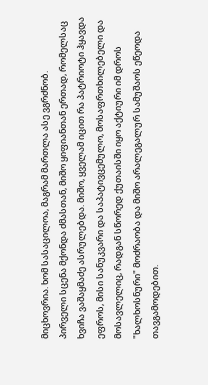მიცხოვრია. ხომ სასაცილოა, მაგრამ მართლა ასე ვგრძნობ.
პირველი სცენა მქონდა ძმასთან, მიშო ყიფიანთან ერთად, რომელსაც ხვიჩა ვაშაყმაძე ასრულებდა. მიშო, ყველამ იცით რა პატრიოტი ჰყავდა ეფროს, მისი სანუკვარი და საპატივცემულო, მოსაფრთხილებელი და მოსავლელიც, რადგან სწორედ ქუთაისში იყო აქტიური იმ დროს "ხალხოსნური" მოძრაობა და მიშო არალეგალურ სამუშაოს ეწეოდა თავგამოდებით.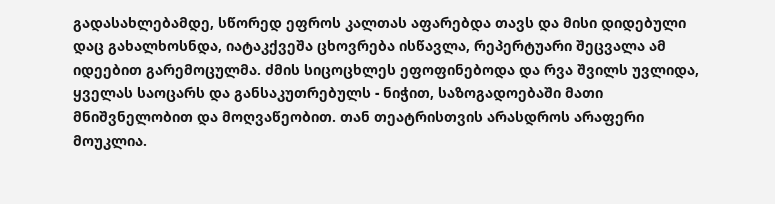გადასახლებამდე, სწორედ ეფროს კალთას აფარებდა თავს და მისი დიდებული დაც გახალხოსნდა, იატაკქვეშა ცხოვრება ისწავლა, რეპერტუარი შეცვალა ამ იდეებით გარემოცულმა. ძმის სიცოცხლეს ეფოფინებოდა და რვა შვილს უვლიდა, ყველას საოცარს და განსაკუთრებულს - ნიჭით, საზოგადოებაში მათი მნიშვნელობით და მოღვაწეობით. თან თეატრისთვის არასდროს არაფერი მოუკლია.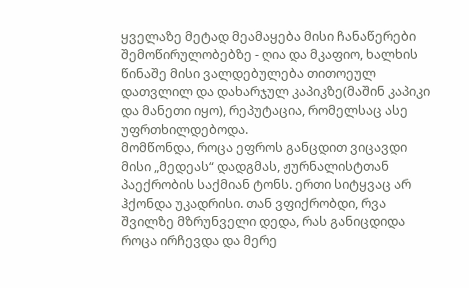ყველაზე მეტად მეამაყება მისი ჩანაწერები შემოწირულობებზე - ღია და მკაფიო, ხალხის წინაშე მისი ვალდებულება თითოეულ დათვლილ და დახარჯულ კაპიკზე(მაშინ კაპიკი და მანეთი იყო), რეპუტაცია, რომელსაც ასე უფრთხილდებოდა.
მომწონდა, როცა ეფროს განცდით ვიცავდი მისი „მედეას“ დადგმას, ჟურნალისტთან პაექრობის საქმიან ტონს. ერთი სიტყვაც არ ჰქონდა უკადრისი. თან ვფიქრობდი, რვა შვილზე მზრუნველი დედა, რას განიცდიდა როცა ირჩევდა და მერე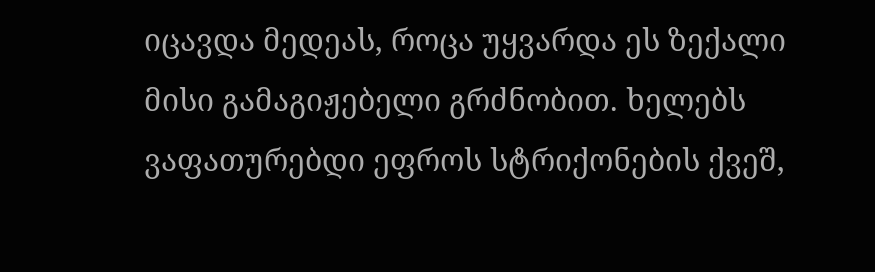იცავდა მედეას, როცა უყვარდა ეს ზექალი მისი გამაგიჟებელი გრძნობით. ხელებს ვაფათურებდი ეფროს სტრიქონების ქვეშ,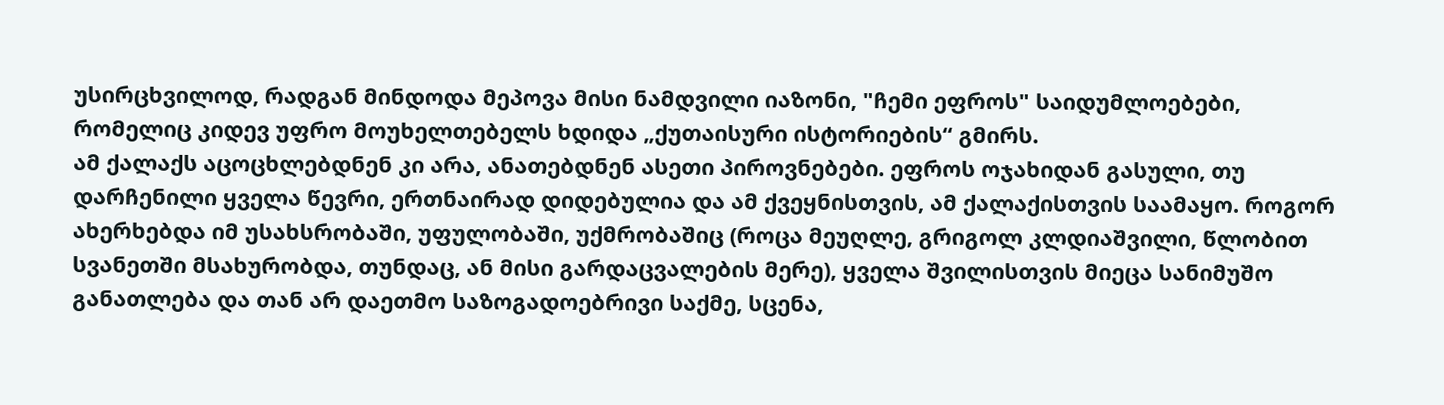უსირცხვილოდ, რადგან მინდოდა მეპოვა მისი ნამდვილი იაზონი, "ჩემი ეფროს" საიდუმლოებები, რომელიც კიდევ უფრო მოუხელთებელს ხდიდა „ქუთაისური ისტორიების“ გმირს.
ამ ქალაქს აცოცხლებდნენ კი არა, ანათებდნენ ასეთი პიროვნებები. ეფროს ოჯახიდან გასული, თუ დარჩენილი ყველა წევრი, ერთნაირად დიდებულია და ამ ქვეყნისთვის, ამ ქალაქისთვის საამაყო. როგორ ახერხებდა იმ უსახსრობაში, უფულობაში, უქმრობაშიც (როცა მეუღლე, გრიგოლ კლდიაშვილი, წლობით სვანეთში მსახურობდა, თუნდაც, ან მისი გარდაცვალების მერე), ყველა შვილისთვის მიეცა სანიმუშო განათლება და თან არ დაეთმო საზოგადოებრივი საქმე, სცენა,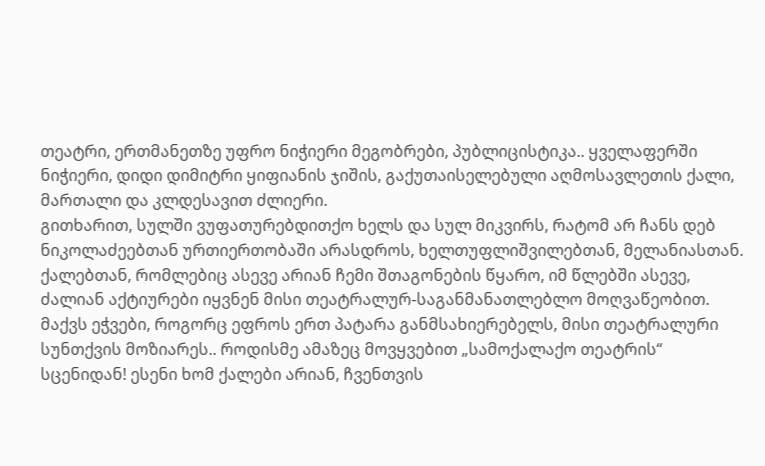თეატრი, ერთმანეთზე უფრო ნიჭიერი მეგობრები, პუბლიცისტიკა.. ყველაფერში ნიჭიერი, დიდი დიმიტრი ყიფიანის ჯიშის, გაქუთაისელებული აღმოსავლეთის ქალი, მართალი და კლდესავით ძლიერი.
გითხარით, სულში ვუფათურებდითქო ხელს და სულ მიკვირს, რატომ არ ჩანს დებ ნიკოლაძეებთან ურთიერთობაში არასდროს, ხელთუფლიშვილებთან, მელანიასთან. ქალებთან, რომლებიც ასევე არიან ჩემი შთაგონების წყარო, იმ წლებში ასევე, ძალიან აქტიურები იყვნენ მისი თეატრალურ-საგანმანათლებლო მოღვაწეობით. მაქვს ეჭვები, როგორც ეფროს ერთ პატარა განმსახიერებელს, მისი თეატრალური სუნთქვის მოზიარეს.. როდისმე ამაზეც მოვყვებით „სამოქალაქო თეატრის“ სცენიდან! ესენი ხომ ქალები არიან, ჩვენთვის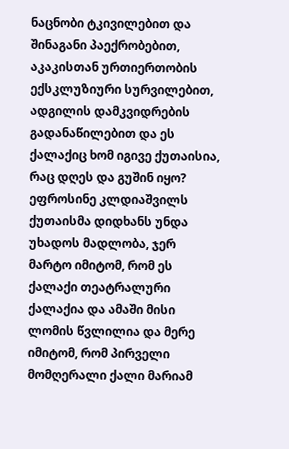ნაცნობი ტკივილებით და შინაგანი პაექრობებით, აკაკისთან ურთიერთობის ექსკლუზიური სურვილებით, ადგილის დამკვიდრების გადანაწილებით და ეს ქალაქიც ხომ იგივე ქუთაისია, რაც დღეს და გუშინ იყო?
ეფროსინე კლდიაშვილს ქუთაისმა დიდხანს უნდა უხადოს მადლობა, ჯერ მარტო იმიტომ, რომ ეს ქალაქი თეატრალური ქალაქია და ამაში მისი ლომის წვლილია და მერე იმიტომ, რომ პირველი მომღერალი ქალი მარიამ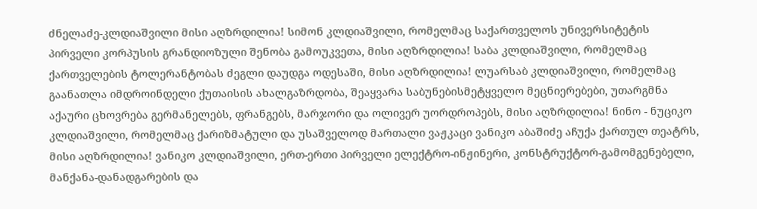ძნელაძე-კლდიაშვილი მისი აღზრდილია! სიმონ კლდიაშვილი, რომელმაც საქართველოს უნივერსიტეტის პირველი კორპუსის გრანდიოზული შენობა გამოუკვეთა, მისი აღზრდილია! საბა კლდიაშვილი, რომელმაც ქართველების ტოლერანტობას ძეგლი დაუდგა ოდესაში, მისი აღზრდილია! ლუარსაბ კლდიაშვილი, რომელმაც გაანათლა იმდროინდელი ქუთაისის ახალგაზრდობა, შეაყვარა საბუნებისმეტყველო მეცნიერებები, უთარგმნა აქაური ცხოვრება გერმანელებს, ფრანგებს, მარჯორი და ოლივერ უორდროპებს, მისი აღზრდილია! ნინო - ნუციკო კლდიაშვილი, რომელმაც ქარიზმატული და უსაშველოდ მართალი ვაჟკაცი ვანიკო აბაშიძე აჩუქა ქართულ თეატრს, მისი აღზრდილია! ვანიკო კლდიაშვილი, ერთ-ერთი პირველი ელექტრო-ინჟინერი, კონსტრუქტორ-გამომგენებელი, მანქანა-დანადგარების და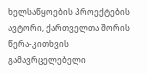ხელსაწყოების პროექტების ავტორი, ქართველთა შორის წერა-კითხვის გამავრცელებელი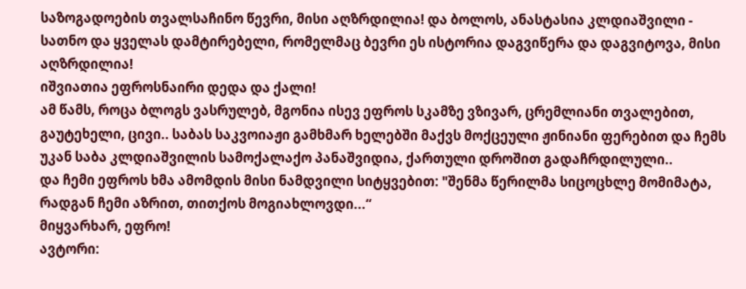საზოგადოების თვალსაჩინო წევრი, მისი აღზრდილია! და ბოლოს, ანასტასია კლდიაშვილი - სათნო და ყველას დამტირებელი, რომელმაც ბევრი ეს ისტორია დაგვიწერა და დაგვიტოვა, მისი აღზრდილია!
იშვიათია ეფროსნაირი დედა და ქალი!
ამ წამს, როცა ბლოგს ვასრულებ, მგონია ისევ ეფროს სკამზე ვზივარ, ცრემლიანი თვალებით, გაუტეხელი, ცივი.. საბას საკვოიაჟი გამხმარ ხელებში მაქვს მოქცეული ჟინიანი ფერებით და ჩემს უკან საბა კლდიაშვილის სამოქალაქო პანაშვიდია, ქართული დროშით გადაჩრდილული..
და ჩემი ეფროს ხმა ამომდის მისი ნამდვილი სიტყვებით: "შენმა წერილმა სიცოცხლე მომიმატა, რადგან ჩემი აზრით, თითქოს მოგიახლოვდი...“
მიყვარხარ, ეფრო!
ავტორი: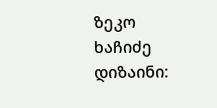ზეკო ხაჩიძე
დიზაინი: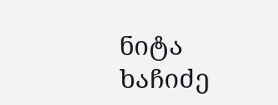ნიტა ხაჩიძე